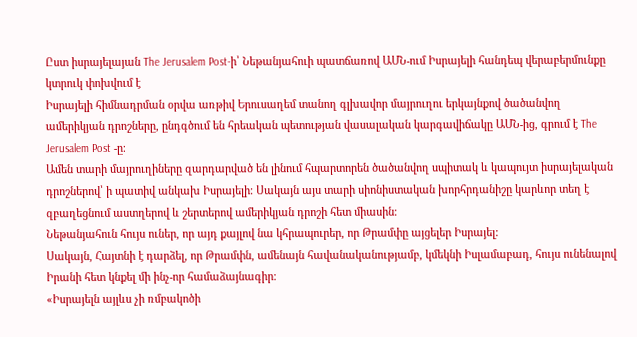Ըստ իսրայելայան The Jerusalem Post-ի՝ Նեթանյահուի պատճառով ԱՄՆ-ում Իսրայելի հանդեպ վերաբերմունքը կտրուկ փոխվում է
Իսրայելի հիմնադրման օրվա առթիվ Երուսաղեմ տանող գլխավոր մայրուղու երկայնքով ծածանվող ամերիկյան դրոշները, ընդգծում են հրեական պետության վասալական կարգավիճակը ԱՄՆ-ից, գրում է The Jerusalem Post -ը։
Ամեն տարի մայրուղիները զարդարված են լինում հպարտորեն ծածանվող սպիտակ և կապույտ իսրայելական դրոշներով՝ ի պատիվ անկախ Իսրայելի։ Սակայն այս տարի սիոնիստական խորհրդանիշը կարևոր տեղ է զբաղեցնում աստղերով և շերտերով ամերիկյան դրոշի հետ միասին։
Նեթանյահուն հույս ուներ, որ այդ քայլով նա կհրապուրեր, որ Թրամփը այցելեր Իսրայել:
Սակայն, Հայտնի է դարձել, որ Թրամփն, ամենայն հավանականությամբ, կմեկնի Իսլամաբադ, հույս ունենալով Իրանի հետ կնքել մի ինչ-որ համաձայնագիր։
«Իսրայելն այլևս չի ռմբակոծի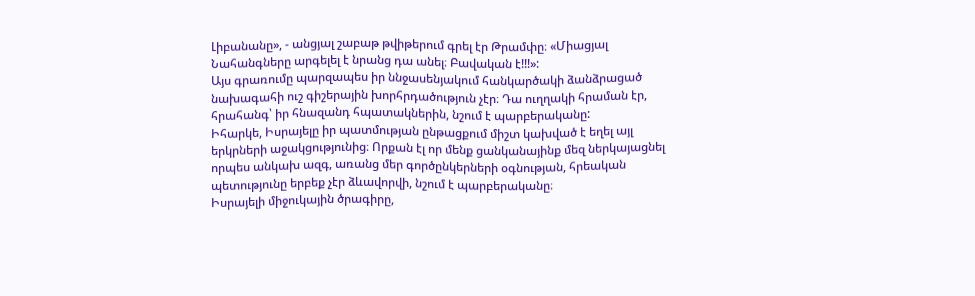Լիբանանը», - անցյալ շաբաթ թվիթերում գրել էր Թրամփը։ «Միացյալ Նահանգները արգելել է նրանց դա անել։ Բավական է!!!»:
Այս գրառումը պարզապես իր ննջասենյակում հանկարծակի ձանձրացած նախագահի ուշ գիշերային խորհրդածություն չէր։ Դա ուղղակի հրաման էր, հրահանգ՝ իր հնազանդ հպատակներին, նշում է պարբերականը:
Իհարկե, Իսրայելը իր պատմության ընթացքում միշտ կախված է եղել այլ երկրների աջակցությունից։ Որքան էլ որ մենք ցանկանայինք մեզ ներկայացնել որպես անկախ ազգ, առանց մեր գործընկերների օգնության, հրեական պետությունը երբեք չէր ձևավորվի, նշում է պարբերականը։
Իսրայելի միջուկային ծրագիրը,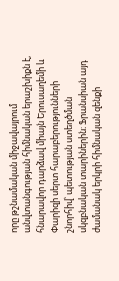որը թշնամական միջավայրում անվտանգության հիմնական երաշխիքն է, հնարավոր դարձավ միայն Երուսաղեմի և Փարիզի սերտ հարաբերությունների շնորհիվ՝ պետության ստեղծման սկզբնական տարիներին։ Ֆրանսիան այդ ժամանակ երկրի հիմնական զենքի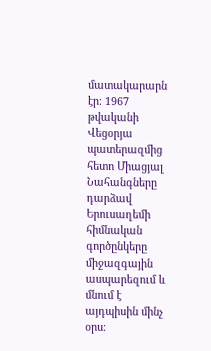մատակարարն էր։ 1967 թվականի Վեցօրյա պատերազմից հետո Միացյալ Նահանգները դարձավ Երուսաղեմի հիմնական գործընկերը միջազգային ասպարեզում և մնում է այդպիսին մինչ օրս։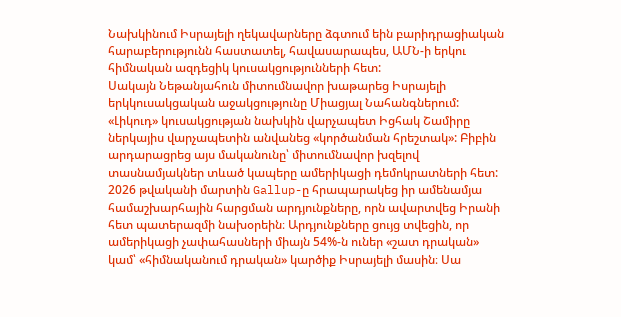Նախկինում Իսրայելի ղեկավարները ձգտում եին բարիդրացիական հարաբերությունն հաստատել, հավասարապես, ԱՄՆ-ի երկու հիմնական ազդեցիկ կուսակցությունների հետ:
Սակայն Նեթանյահուն միտումնավոր խաթարեց Իսրայելի երկկուսակցական աջակցությունը Միացյալ Նահանգներում: «Լիկուդ» կուսակցության նախկին վարչապետ Իցհակ Շամիրը ներկայիս վարչապետին անվանեց «կործանման հրեշտակ»: Բիբին արդարացրեց այս մականունը՝ միտումնավոր խզելով տասնամյակներ տևած կապերը ամերիկացի դեմոկրատների հետ:
2026 թվականի մարտին Gallup-ը հրապարակեց իր ամենամյա համաշխարհային հարցման արդյունքները, որն ավարտվեց Իրանի հետ պատերազմի նախօրեին։ Արդյունքները ցույց տվեցին, որ ամերիկացի չափահասների միայն 54%-ն ուներ «շատ դրական» կամ՝ «հիմնականում դրական» կարծիք Իսրայելի մասին։ Սա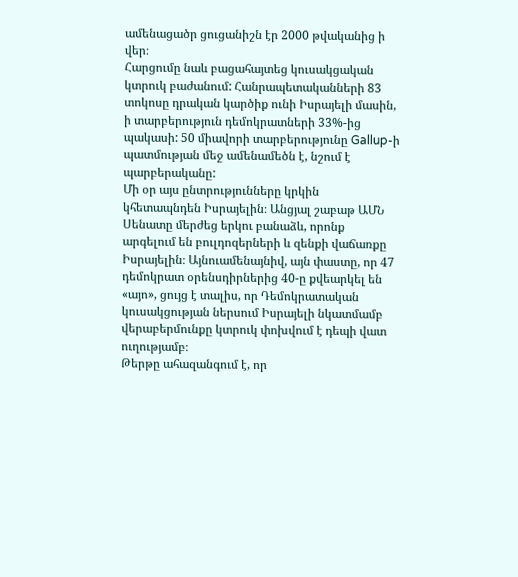ամենացածր ցուցանիշն էր 2000 թվականից ի վեր։
Հարցումը նաև բացահայտեց կուսակցական կտրուկ բաժանում: Հանրապետականների 83 տոկոսը դրական կարծիք ունի Իսրայելի մասին, ի տարբերություն դեմոկրատների 33%-ից պակասի: 50 միավորի տարբերությունը Gallup-ի պատմության մեջ ամենամեծն է, նշում է պարբերականը:
Մի օր այս ընտրությունները կրկին կհետապնդեն Իսրայելին։ Անցյալ շաբաթ ԱՄՆ Սենատը մերժեց երկու բանաձև, որոնք արգելում են բուլդոզերների և զենքի վաճառքը Իսրայելին։ Այնուամենայնիվ, այն փաստը, որ 47 դեմոկրատ օրենսդիրներից 40-ը քվեարկել են «այո», ցույց է տալիս, որ Դեմոկրատական կուսակցության ներսում Իսրայելի նկատմամբ վերաբերմունքը կտրուկ փոխվում է դեպի վատ ուղությամբ։
Թերթը ահազանգում է, որ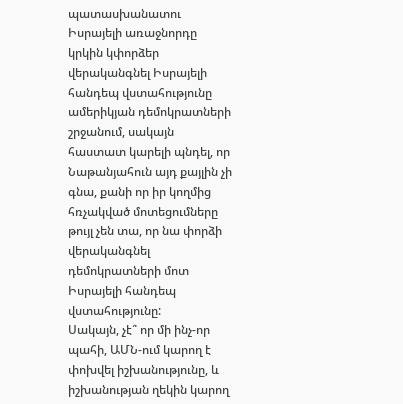պատասխանատու Իսրայելի առաջնորդը կրկին կփորձեր վերականգնել Իսրայելի հանդեպ վստահությունը ամերիկյան դեմոկրատների շրջանում, սակայն հաստատ կարելի պնդել, որ Նաթանյահուն այդ քայլին չի գնա, քանի որ իր կողմից հռչակված մոտեցումները թույլ չեն տա, որ նա փորձի վերականգնել դեմոկրատների մոտ Իսրայելի հանդեպ վստահությունը:
Սակայն, չէ՞ որ մի ինչ-որ պահի, ԱՄՆ-ում կարող է փոխվել իշխանությունը, և իշխանության ղեկին կարող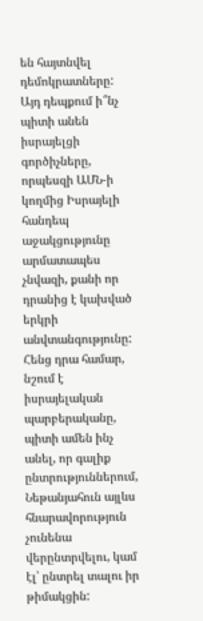են հայտնվել դեմոկրատները:
Այդ դեպքում ի՞նչ պիտի անեն իսրայելցի գործիչները, որպեսզի ԱՄՆ-ի կողմից Իսրայելի հանդեպ աջակցությունը արմատապես չնվազի, քանի որ դրանից է կախված երկրի անվտանգությունը:
Հենց դրա համար, նշում է իսրայելական պարբերականը, պիտի ամեն ինչ անել, որ գալիք ընտրություններում, Նեթանյահուն այլևս հնարավորություն չունենա վերընտրվելու, կամ էլ՝ ընտրել տալու իր թիմակցին: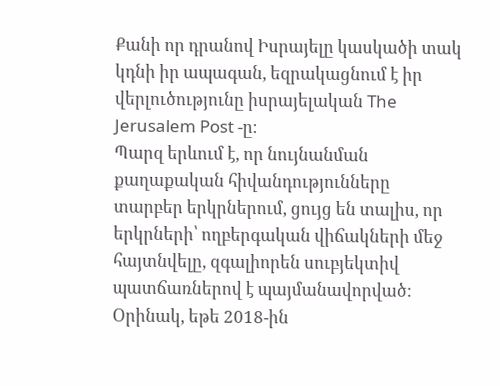Քանի որ դրանով Իսրայելը կասկածի տակ կդնի իր ապագան, եզրակացնում է իր վերլուծությունը իսրայելական The Jerusalem Post -ը։
Պարզ երևում է, որ նույնանման քաղաքական հիվանդությունները տարբեր երկրներում, ցույց են տալիս, որ երկրների՝ ողբերգական վիճակների մեջ հայտնվելը, զգալիորեն սուբյեկտիվ պատճառներով է պայմանավորված:
Օրինակ, եթե 2018-ին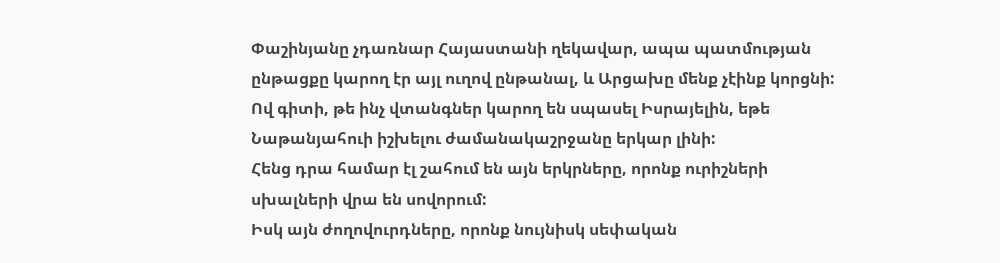Փաշինյանը չդառնար Հայաստանի ղեկավար, ապա պատմության ընթացքը կարող էր այլ ուղով ընթանալ, և Արցախը մենք չէինք կորցնի:
Ով գիտի, թե ինչ վտանգներ կարող են սպասել Իսրայելին, եթե Նաթանյահուի իշխելու ժամանակաշրջանը երկար լինի:
Հենց դրա համար էլ շահում են այն երկրները, որոնք ուրիշների սխալների վրա են սովորում:
Իսկ այն ժողովուրդները, որոնք նույնիսկ սեփական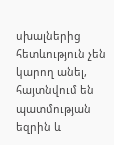սխալներից հետևություն չեն կարող անել, հայտնվում են պատմության եզրին և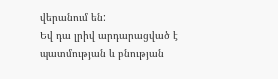վերանում են:
Եվ դա լրիվ արդարացված է պատմության և բնության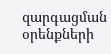զարգացման օրենքների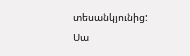տեսանկյունից:
Սա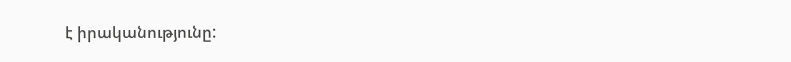է իրականությունը: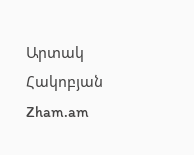Արտակ Հակոբյան
Zham.am